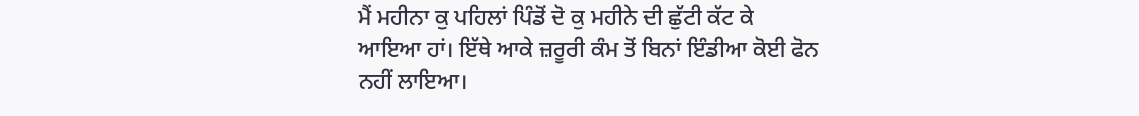ਮੈਂ ਮਹੀਨਾ ਕੁ ਪਹਿਲਾਂ ਪਿੰਡੋਂ ਦੋ ਕੁ ਮਹੀਨੇ ਦੀ ਛੁੱਟੀ ਕੱਟ ਕੇ ਆਇਆ ਹਾਂ। ਇੱਥੇ ਆਕੇ ਜ਼ਰੂਰੀ ਕੰਮ ਤੋਂ ਬਿਨਾਂ ਇੰਡੀਆ ਕੋਈ ਫੋਨ ਨਹੀਂ ਲਾਇਆ।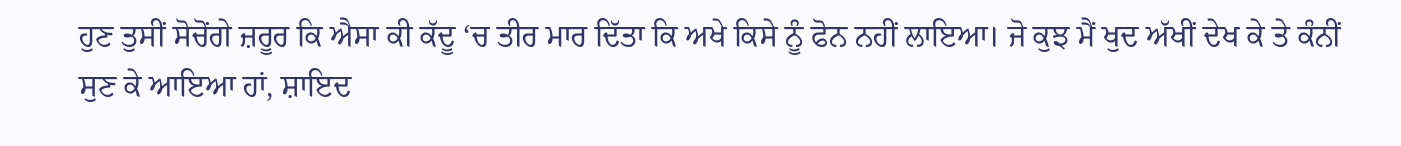ਹੁਣ ਤੁਸੀਂ ਸੋਚੋਂਗੇ ਜ਼ਰੂਰ ਕਿ ਐਸਾ ਕੀ ਕੱਦੂ ‘ਚ ਤੀਰ ਮਾਰ ਦਿੱਤਾ ਕਿ ਅਖੇ ਕਿਸੇ ਨੂੰ ਫੋਨ ਨਹੀਂ ਲਾਇਆ। ਜੋ ਕੁਝ ਮੈਂ ਖੁਦ ਅੱਖੀਂ ਦੇਖ ਕੇ ਤੇ ਕੰਨੀਂ ਸੁਣ ਕੇ ਆਇਆ ਹਾਂ, ਸ਼ਾਇਦ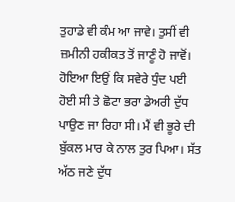ਤੁਹਾਡੇ ਵੀ ਕੰਮ ਆ ਜਾਵੇ। ਤੁਸੀਂ ਵੀ ਜ਼ਮੀਨੀ ਹਕੀਕਤ ਤੋਂ ਜਾਣੂੰ ਹੋ ਜਾਵੋਂ। ਹੋਇਆ ਇਉਂ ਕਿ ਸਵੇਰੇ ਧੁੰਦ ਪਈ ਹੋਈ ਸੀ ਤੇ ਛੋਟਾ ਭਰਾ ਡੇਅਰੀ ਦੁੱਧ ਪਾਉਣ ਜਾ ਰਿਹਾ ਸੀ। ਮੈਂ ਵੀ ਭੂਰੇ ਦੀ ਬੁੱਕਲ ਮਾਰ ਕੇ ਨਾਲ ਤੁਰ ਪਿਆ। ਸੱਤ ਅੱਠ ਜਣੇ ਦੁੱਧ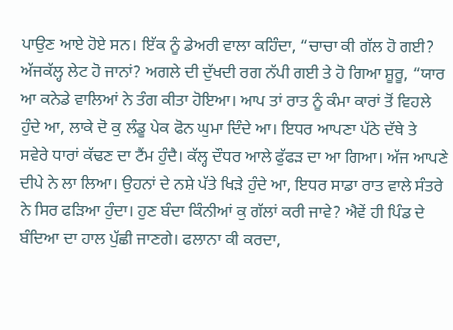ਪਾਉਣ ਆਏ ਹੋਏ ਸਨ। ਇੱਕ ਨੂੰ ਡੇਅਰੀ ਵਾਲਾ ਕਹਿੰਦਾ, “ਚਾਚਾ ਕੀ ਗੱਲ ਹੋ ਗਈ? ਅੱਜਕੱਲ੍ਹ ਲੇਟ ਹੋ ਜਾਨਾਂ? ਅਗਲੇ ਦੀ ਦੁੱਖਦੀ ਰਗ ਨੱਪੀ ਗਈ ਤੇ ਹੋ ਗਿਆ ਸ਼ੂਰੂ, “ਯਾਰ ਆ ਕਨੇਡੇ ਵਾਲਿਆਂ ਨੇ ਤੰਗ ਕੀਤਾ ਹੋਇਆ। ਆਪ ਤਾਂ ਰਾਤ ਨੂੰ ਕੰਮਾ ਕਾਰਾਂ ਤੋਂ ਵਿਹਲੇ ਹੁੰਦੇ ਆ, ਲਾਕੇ ਦੋ ਕੁ ਲੰਡੂ ਪੇਕ ਫੋਨ ਘੁਮਾ ਦਿੰਦੇ ਆ। ਇਧਰ ਆਪਣਾ ਪੱਠੇ ਦੱਥੇ ਤੇ ਸਵੇਰੇ ਧਾਰਾਂ ਕੱਢਣ ਦਾ ਟੈਂਮ ਹੁੰਦੈ। ਕੱਲ੍ਹ ਦੌਧਰ ਆਲੇ ਫੁੱਫੜ ਦਾ ਆ ਗਿਆ। ਅੱਜ ਆਪਣੇ ਦੀਪੇ ਨੇ ਲਾ ਲਿਆ। ਉਹਨਾਂ ਦੇ ਨਸ਼ੇ ਪੱਤੇ ਖਿੜੇ ਹੁੰਦੇ ਆ, ਇਧਰ ਸਾਡਾ ਰਾਤ ਵਾਲੇ ਸੰਤਰੇ ਨੇ ਸਿਰ ਫੜਿਆ ਹੁੰਦਾ। ਹੁਣ ਬੰਦਾ ਕਿੰਨੀਆਂ ਕੁ ਗੱਲਾਂ ਕਰੀ ਜਾਵੇ? ਐਵੇਂ ਹੀ ਪਿੰਡ ਦੇ ਬੰਦਿਆ ਦਾ ਹਾਲ ਪੁੱਛੀ ਜਾਣਗੇ। ਫਲਾਨਾ ਕੀ ਕਰਦਾ,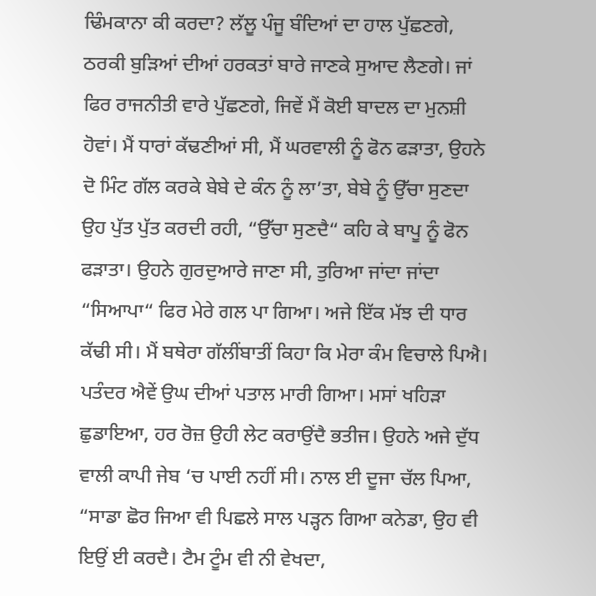ਢਿੰਮਕਾਨਾ ਕੀ ਕਰਦਾ? ਲੱਲੂ ਪੰਜੂ ਬੰਦਿਆਂ ਦਾ ਹਾਲ ਪੁੱਛਣਗੇ, ਠਰਕੀ ਬੁੜਿਆਂ ਦੀਆਂ ਹਰਕਤਾਂ ਬਾਰੇ ਜਾਣਕੇ ਸੁਆਦ ਲੈਣਗੇ। ਜਾਂ ਫਿਰ ਰਾਜਨੀਤੀ ਵਾਰੇ ਪੁੱਛਣਗੇ, ਜਿਵੇਂ ਮੈਂ ਕੋਈ ਬਾਦਲ ਦਾ ਮੁਨਸ਼ੀ ਹੋਵਾਂ। ਮੈਂ ਧਾਰਾਂ ਕੱਢਣੀਆਂ ਸੀ, ਮੈਂ ਘਰਵਾਲੀ ਨੂੰ ਫੋਨ ਫੜਾਤਾ, ਉਹਨੇ ਦੋ ਮਿੰਟ ਗੱਲ ਕਰਕੇ ਬੇਬੇ ਦੇ ਕੰਨ ਨੂੰ ਲਾ’ਤਾ, ਬੇਬੇ ਨੂੰ ਉੱਚਾ ਸੁਣਦਾ ਉਹ ਪੁੱਤ ਪੁੱਤ ਕਰਦੀ ਰਹੀ, “ਉੱਚਾ ਸੁਣਦੈ“ ਕਹਿ ਕੇ ਬਾਪੂ ਨੂੰ ਫੋਨ ਫੜਾਤਾ। ਉਹਨੇ ਗੁਰਦੁਆਰੇ ਜਾਣਾ ਸੀ, ਤੁਰਿਆ ਜਾਂਦਾ ਜਾਂਦਾ “ਸਿਆਪਾ“ ਫਿਰ ਮੇਰੇ ਗਲ ਪਾ ਗਿਆ। ਅਜੇ ਇੱਕ ਮੱਝ ਦੀ ਧਾਰ ਕੱਢੀ ਸੀ। ਮੈਂ ਬਥੇਰਾ ਗੱਲੀਂਬਾਤੀਂ ਕਿਹਾ ਕਿ ਮੇਰਾ ਕੰਮ ਵਿਚਾਲੇ ਪਿਐ। ਪਤੰਦਰ ਐਵੇਂ ਉਘ ਦੀਆਂ ਪਤਾਲ ਮਾਰੀ ਗਿਆ। ਮਸਾਂ ਖਹਿੜਾ ਛੁਡਾਇਆ, ਹਰ ਰੋਜ਼ ਉਹੀ ਲੇਟ ਕਰਾਉਂਦੈ ਭਤੀਜ। ਉਹਨੇ ਅਜੇ ਦੁੱਧ ਵਾਲੀ ਕਾਪੀ ਜੇਬ ‘ਚ ਪਾਈ ਨਹੀਂ ਸੀ। ਨਾਲ ਈ ਦੂਜਾ ਚੱਲ ਪਿਆ, “ਸਾਡਾ ਛੋਰ ਜਿਆ ਵੀ ਪਿਛਲੇ ਸਾਲ ਪੜ੍ਹਨ ਗਿਆ ਕਨੇਡਾ, ਉਹ ਵੀ ਇਉਂ ਈ ਕਰਦੈ। ਟੈਮ ਟੂੰਮ ਵੀ ਨੀ ਵੇਖਦਾ,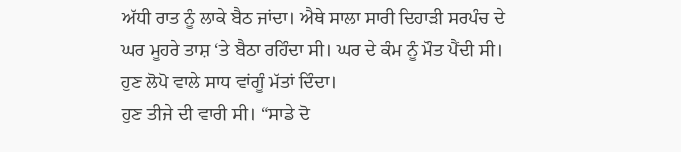ਅੱਧੀ ਰਾਤ ਨੂੰ ਲਾਕੇ ਬੈਠ ਜਾਂਦਾ। ਐਥੇ ਸਾਲਾ ਸਾਰੀ ਦਿਹਾੜੀ ਸਰਪੰਚ ਦੇ ਘਰ ਮੂਹਰੇ ਤਾਸ਼ ‘ਤੇ ਬੈਠਾ ਰਹਿੰਦਾ ਸੀ। ਘਰ ਦੇ ਕੰਮ ਨੂੰ ਮੌਤ ਪੈਂਦੀ ਸੀ। ਹੁਣ ਲੋਪੋ ਵਾਲੇ ਸਾਧ ਵਾਂਗੂੰ ਮੱਤਾਂ ਦਿੰਦਾ।
ਹੁਣ ਤੀਜੇ ਦੀ ਵਾਰੀ ਸੀ। “ਸਾਡੇ ਦੋ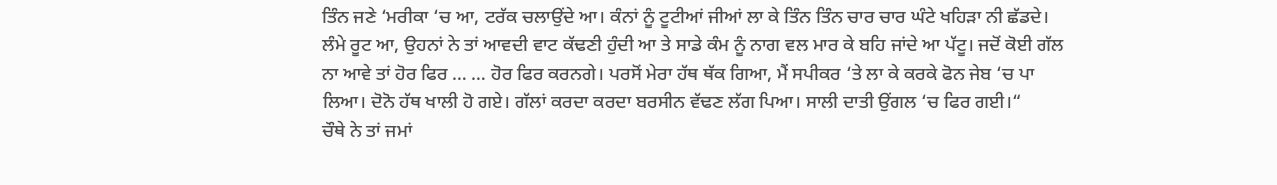ਤਿੰਨ ਜਣੇ ‘ਮਰੀਕਾ ‘ਚ ਆ, ਟਰੱਕ ਚਲਾਉਂਦੇ ਆ। ਕੰਨਾਂ ਨੂੰ ਟੂਟੀਆਂ ਜੀਆਂ ਲਾ ਕੇ ਤਿੰਨ ਤਿੰਨ ਚਾਰ ਚਾਰ ਘੰਟੇ ਖਹਿੜਾ ਨੀ ਛੱਡਦੇ। ਲੰਮੇ ਰੂਟ ਆ, ਉਹਨਾਂ ਨੇ ਤਾਂ ਆਵਦੀ ਵਾਟ ਕੱਢਣੀ ਹੁੰਦੀ ਆ ਤੇ ਸਾਡੇ ਕੰਮ ਨੂੰ ਨਾਗ ਵਲ ਮਾਰ ਕੇ ਬਹਿ ਜਾਂਦੇ ਆ ਪੱਟੂ। ਜਦੋਂ ਕੋਈ ਗੱਲ ਨਾ ਆਵੇ ਤਾਂ ਹੋਰ ਫਿਰ … … ਹੋਰ ਫਿਰ ਕਰਨਗੇ। ਪਰਸੋਂ ਮੇਰਾ ਹੱਥ ਥੱਕ ਗਿਆ, ਮੈਂ ਸਪੀਕਰ ‘ਤੇ ਲਾ ਕੇ ਕਰਕੇ ਫੋਨ ਜੇਬ ‘ਚ ਪਾ ਲਿਆ। ਦੋਨੋ ਹੱਥ ਖਾਲੀ ਹੋ ਗਏ। ਗੱਲਾਂ ਕਰਦਾ ਕਰਦਾ ਬਰਸੀਨ ਵੱਢਣ ਲੱਗ ਪਿਆ। ਸਾਲੀ ਦਾਤੀ ਉਂਗਲ ‘ਚ ਫਿਰ ਗਈ।“
ਚੌਥੇ ਨੇ ਤਾਂ ਜਮਾਂ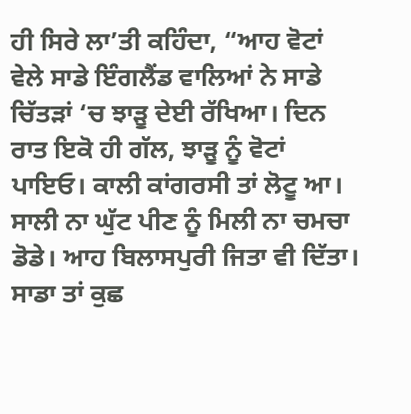ਹੀ ਸਿਰੇ ਲਾ’ਤੀ ਕਹਿੰਦਾ, “ਆਹ ਵੋਟਾਂ ਵੇਲੇ ਸਾਡੇ ਇੰਗਲੈਂਡ ਵਾਲਿਆਂ ਨੇ ਸਾਡੇ ਚਿੱਤੜਾਂ ‘ਚ ਝਾੜੂ ਦੇਈ ਰੱਖਿਆ। ਦਿਨ ਰਾਤ ਇਕੋ ਹੀ ਗੱਲ, ਝਾੜੂ ਨੂੰ ਵੋਟਾਂ ਪਾਇਓ। ਕਾਲੀ ਕਾਂਗਰਸੀ ਤਾਂ ਲੋਟੂ ਆ। ਸਾਲੀ ਨਾ ਘੁੱਟ ਪੀਣ ਨੂੰ ਮਿਲੀ ਨਾ ਚਮਚਾ ਡੋਡੇ। ਆਹ ਬਿਲਾਸਪੁਰੀ ਜਿਤਾ ਵੀ ਦਿੱਤਾ। ਸਾਡਾ ਤਾਂ ਕੁਛ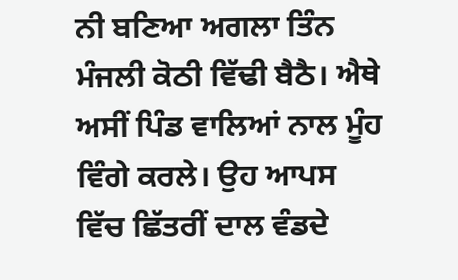ਨੀ ਬਣਿਆ ਅਗਲਾ ਤਿੰਨ ਮੰਜਲੀ ਕੋਠੀ ਵਿੱਢੀ ਬੈਠੈ। ਐਥੇ ਅਸੀਂ ਪਿੰਡ ਵਾਲਿਆਂ ਨਾਲ ਮੂੰਹ ਵਿੰਗੇ ਕਰਲੇ। ਉਹ ਆਪਸ ਵਿੱਚ ਛਿੱਤਰੀਂ ਦਾਲ ਵੰਡਦੇ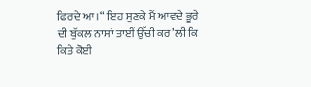ਫਿਰਦੇ ਆ।“ ਇਹ ਸੁਣਕੇ ਮੈਂ ਆਵਦੇ ਭੂਰੇ ਦੀ ਬੁੱਕਲ ਨਾਸਾਂ ਤਾਈਂ ਉੱਚੀ ਕਰ’ਲੀ ਕਿ ਕਿਤੇ ਕੋਈ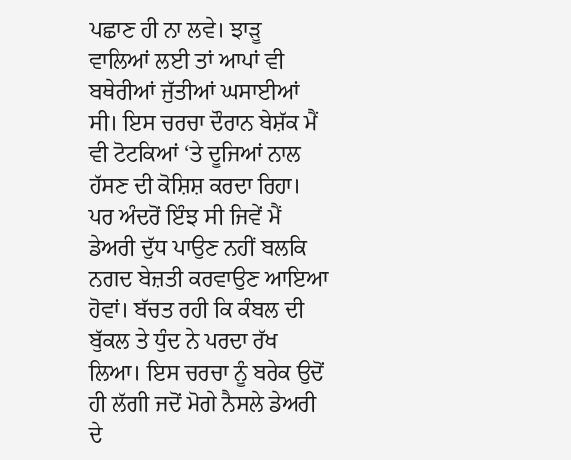ਪਛਾਣ ਹੀ ਨਾ ਲਵੇ। ਝਾੜੂ ਵਾਲਿਆਂ ਲਈ ਤਾਂ ਆਪਾਂ ਵੀ ਬਥੇਰੀਆਂ ਜੁੱਤੀਆਂ ਘਸਾਈਆਂ ਸੀ। ਇਸ ਚਰਚਾ ਦੌਰਾਨ ਬੇਸ਼ੱਕ ਮੈਂ ਵੀ ਟੋਟਕਿਆਂ ‘ਤੇ ਦੂਜਿਆਂ ਨਾਲ ਹੱਸਣ ਦੀ ਕੋਸ਼ਿਸ਼ ਕਰਦਾ ਰਿਹਾ। ਪਰ ਅੰਦਰੋਂ ਇੰਝ ਸੀ ਜਿਵੇਂ ਮੈਂ ਡੇਅਰੀ ਦੁੱਧ ਪਾਉਣ ਨਹੀਂ ਬਲਕਿ ਨਗਦ ਬੇਜ਼ਤੀ ਕਰਵਾਉਣ ਆਇਆ ਹੋਵਾਂ। ਬੱਚਤ ਰਹੀ ਕਿ ਕੰਬਲ ਦੀ ਬੁੱਕਲ ਤੇ ਧੁੰਦ ਨੇ ਪਰਦਾ ਰੱਖ ਲਿਆ। ਇਸ ਚਰਚਾ ਨੂੰ ਬਰੇਕ ਉਦੋਂ ਹੀ ਲੱਗੀ ਜਦੋਂ ਮੋਗੇ ਨੈਸਲੇ ਡੇਅਰੀ ਦੇ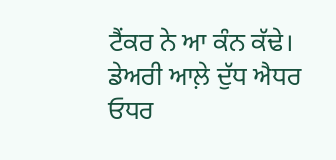ਟੈਂਕਰ ਨੇ ਆ ਕੰਨ ਕੱਢੇ। ਡੇਅਰੀ ਆਲ਼ੇ ਦੁੱਧ ਐਧਰ ਓਧਰ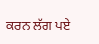ਕਰਨ ਲੱਗ ਪਏ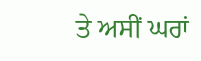ਤੇ ਅਸੀਂ ਘਰਾਂ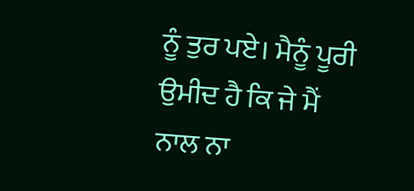ਨੂੰ ਤੁਰ ਪਏ। ਮੈਨੂੰ ਪੂਰੀ ਉਮੀਦ ਹੈ ਕਿ ਜੇ ਮੈਂ ਨਾਲ ਨਾ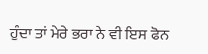ਹੁੰਦਾ ਤਾਂ ਮੇਰੇ ਭਰਾ ਨੇ ਵੀ ਇਸ ਫੋਨ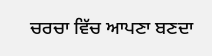ਚਰਚਾ ਵਿੱਚ ਆਪਣਾ ਬਣਦਾ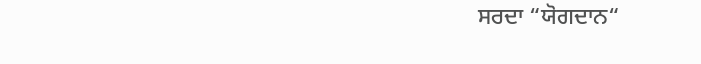ਸਰਦਾ “ਯੋਗਦਾਨ“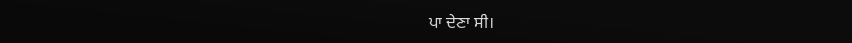ਪਾ ਦੇਣਾ ਸੀ।